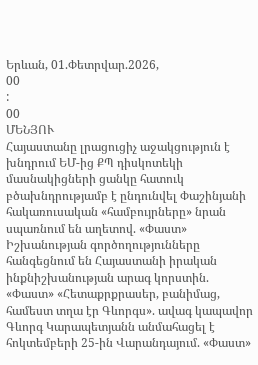Երևան, 01.Փետրվար.2026,
00
:
00
ՄԵՆՅՈՒ
Հայաստանը լրացուցիչ աջակցություն է խնդրում ԵՄ-ից ՔՊ դիսկոտեկի մասնակիցների ցանկը հատուկ բծախնդրությամբ է ընդունվել Փաշինյանի հակառուսական «համբույրները» նրան սպառնում են աղետով. «Փաստ» Իշխանության գործողությունները հանգեցնում են Հայաստանի իրական ինքնիշխանության արագ կորստին. «Փաստ» «Հետաքրքրասեր, բանիմաց, համեստ տղա էր Գևորգս». ավագ կապավոր Գևորգ Կարապետյանն անմահացել է հոկտեմբերի 25-ին Վարանդայում. «Փաստ»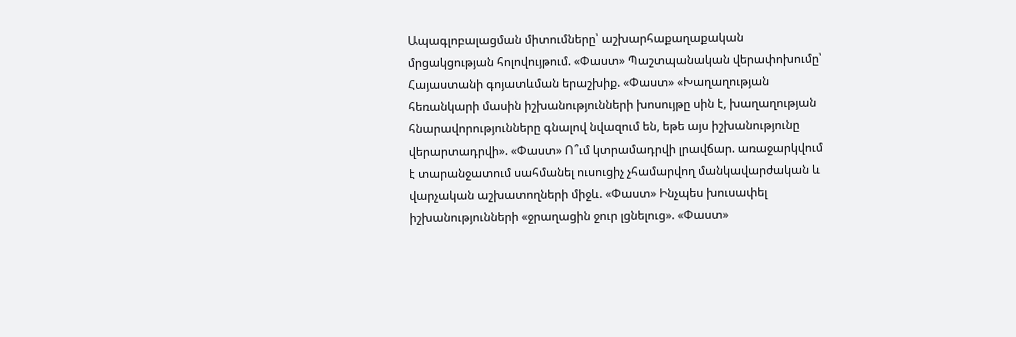Ապագլոբալացման միտումները՝ աշխարհաքաղաքական մրցակցության հոլովույթում. «Փաստ» Պաշտպանական վերափոխումը՝ Հայաստանի գոյատևման երաշխիք. «Փաստ» «Խաղաղության հեռանկարի մասին իշխանությունների խոսույթը սին է, խաղաղության հնարավորությունները գնալով նվազում են, եթե այս իշխանությունը վերարտադրվի». «Փաստ» Ո՞ւմ կտրամադրվի լրավճար. առաջարկվում է տարանջատում սահմանել ուսուցիչ չհամարվող մանկավարժական և վարչական աշխատողների միջև. «Փաստ» Ինչպես խուսափել իշխանությունների «ջրաղացին ջուր լցնելուց». «Փաստ»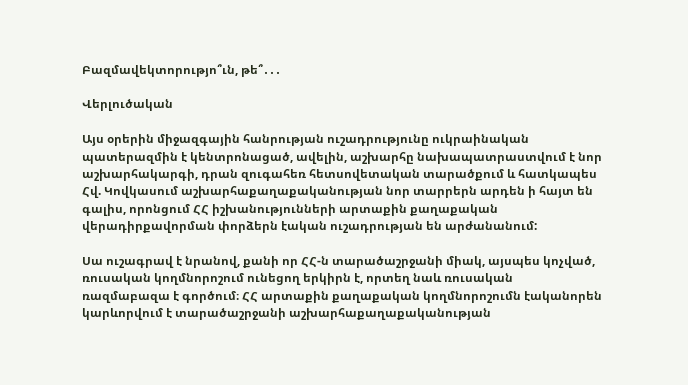Բազմավեկտորությո՞ւն, թե՞․․․

Վերլուծական

Այս օրերին միջազգային հանրության ուշադրությունը ուկրաինական պատերազմին է կենտրոնացած, ավելին, աշխարհը նախապատրաստվում է նոր աշխարհակարգի, դրան զուգահեռ հետսովետական տարածքում և հատկապես Հվ. Կովկասում աշխարհաքաղաքականության նոր տարրերն արդեն ի հայտ են գալիս, որոնցում ՀՀ իշխանությունների արտաքին քաղաքական վերադիրքավորման փորձերն էական ուշադրության են արժանանում:

Սա ուշագրավ է նրանով, քանի որ ՀՀ-ն տարածաշրջանի միակ, այսպես կոչված, ռուսական կողմնորոշում ունեցող երկիրն է, որտեղ նաև ռուսական ռազմաբազա է գործում։ ՀՀ արտաքին քաղաքական կողմնորոշումն էականորեն կարևորվում է տարածաշրջանի աշխարհաքաղաքականության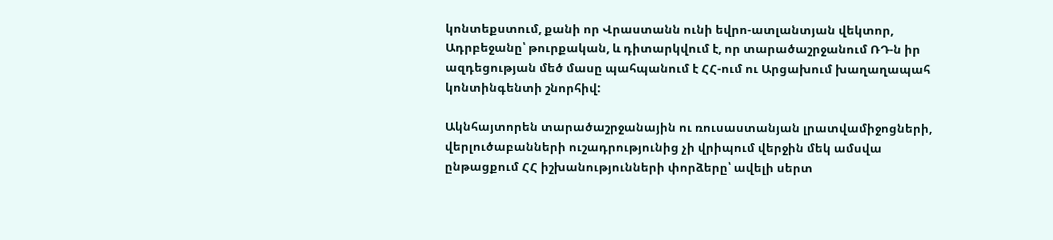կոնտեքստում, քանի որ Վրաստանն ունի եվրո-ատլանտյան վեկտոր, Ադրբեջանը՝ թուրքական, և դիտարկվում է, որ տարածաշրջանում ՌԴ-ն իր ազդեցության մեծ մասը պահպանում է ՀՀ-ում ու Արցախում խաղաղապահ կոնտինգենտի շնորհիվ:

Ակնհայտորեն տարածաշրջանային ու ռուսաստանյան լրատվամիջոցների, վերլուծաբանների ուշադրությունից չի վրիպում վերջին մեկ ամսվա ընթացքում ՀՀ իշխանությունների փորձերը՝ ավելի սերտ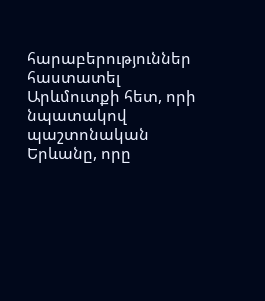հարաբերություններ հաստատել Արևմուտքի հետ, որի նպատակով պաշտոնական Երևանը, որը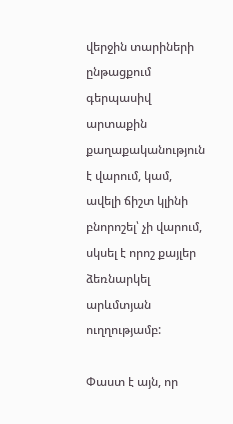վերջին տարիների ընթացքում գերպասիվ արտաքին քաղաքականություն է վարում, կամ, ավելի ճիշտ կլինի բնորոշել՝ չի վարում, սկսել է որոշ քայլեր ձեռնարկել արևմտյան ուղղությամբ:

Փաստ է այն, որ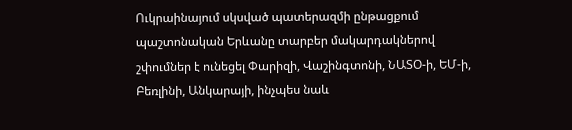Ուկրաինայում սկսված պատերազմի ընթացքում պաշտոնական Երևանը տարբեր մակարդակներով շփումներ է ունեցել Փարիզի, Վաշինգտոնի, ՆԱՏՕ-ի, ԵՄ-ի, Բեռլինի, Անկարայի, ինչպես նաև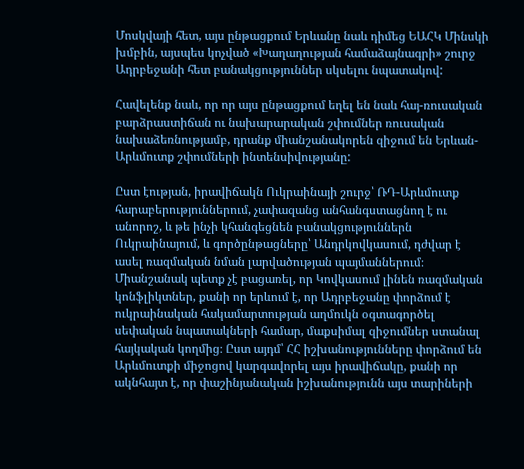Մոսկվայի հետ, այս ընթացքում Երևանը նաև դիմեց ԵԱՀԿ Մինսկի խմբին, այսպես կոչված «Խաղաղության համաձայնագրի» շուրջ Ադրբեջանի հետ բանակցություններ սկսելու նպատակով:

Հավելենք նաև, որ որ այս ընթացքում եղել են նաև հայ-ռուսական բարձրաստիճան ու նախարարական շփումներ ռուսական նախաձեռնությամբ, դրանք միանշանակորեն զիջում են Երևան-Արևմուտք շփումների ինտենսիվությանը:

Ըստ էության, իրավիճակն Ուկրաինայի շուրջ՝ ՌԴ-Արևմուտք հարաբերություններում, չափազանց անհանգստացնող է ու անորոշ, և թե ինչի կհանգեցնեն բանակցություններն Ուկրաինայում, և գործընթացները՝ Անդրկովկասում, դժվար է ասել ռազմական նման լարվածության պայմաններում։ Միանշանակ պետք չէ բացառել, որ Կովկասում լինեն ռազմական կոնֆլիկտներ, քանի որ երևում է, որ Ադրբեջանը փորձում է ուկրաինական հակամարտության աղմուկն օգտագործել սեփական նպատակների համար, մաքսիմալ զիջումներ ստանալ հայկական կողմից։ Ըստ այդմ՝ ՀՀ իշխանությունները փորձում են Արևմուտքի միջոցով կարգավորել այս իրավիճակը, քանի որ ակնհայտ է, որ փաշինյանական իշխանությունն այս տարիների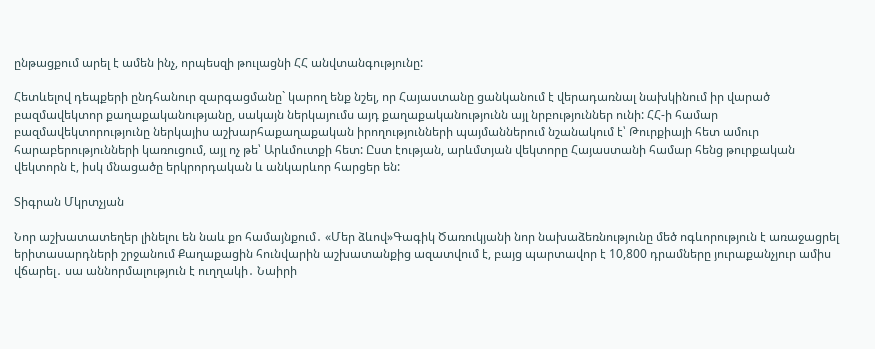ընթացքում արել է ամեն ինչ, որպեսզի թուլացնի ՀՀ անվտանգությունը:

Հետևելով դեպքերի ընդհանուր զարգացմանը` կարող ենք նշել, որ Հայաստանը ցանկանում է վերադառնալ նախկինում իր վարած բազմավեկտոր քաղաքականությանը, սակայն ներկայումս այդ քաղաքականությունն այլ նրբություններ ունի: ՀՀ-ի համար բազմավեկտորությունը ներկայիս աշխարհաքաղաքական իրողությունների պայմաններում նշանակում է՝ Թուրքիայի հետ ամուր հարաբերությունների կառուցում, այլ ոչ թե՝ Արևմուտքի հետ: Ըստ էության, արևմտյան վեկտորը Հայաստանի համար հենց թուրքական վեկտորն է, իսկ մնացածը երկրորդական և անկարևոր հարցեր են:

Տիգրան Մկրտչյան

Նոր աշխատատեղեր լինելու են նաև քո համայնքում․ «Մեր ձևով»Գագիկ Ծառուկյանի նոր նախաձեռնությունը մեծ ոգևորություն է առաջացրել երիտասարդների շրջանում Քաղաքացին հունվարին աշխատանքից ազատվում է, բայց պարտավոր է 10,800 դրամները յուրաքանչյուր ամիս վճարել․ սա աննորմալություն է ուղղակի․ Նաիրի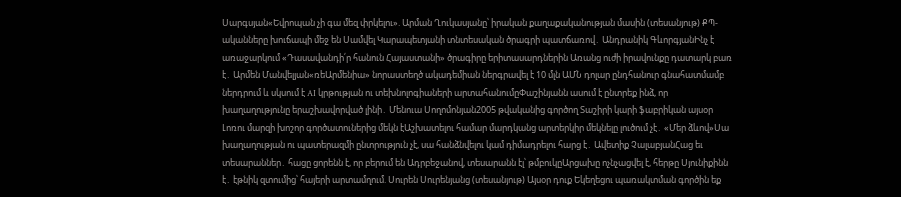Սարգսյան«Եվրոպան չի գա մեզ փրկելու». Արման Ղուկասյանը՝ իրական քաղաքականության մասին (տեսանյութ) ՔՊ-ականները խուճապի մեջ են Սամվել Կարապետյանի տնտեսական ծրագրի պատճառով․ Անդրանիկ ԳևորգյանԻնչ է առաջարկում «Դասավանդի՛ր հանուն Հայաստանի» ծրագիրը երիտասարդներին Առանց ուժի իրավունքը դատարկ բառ է․ Արմեն Մանվելյան«ռեԱրմենիա» նորաստեղծ ակադեմիան ներգրավել է 10 մլն ԱՄՆ դոլար ընդհանուր գնահատմամբ ներդրում և սկսում է AI կրթության ու տեխնոլոգիաների արտահանումըՓաշինյանն ասում է ընտրեք ինձ, որ խաղաղությունը երաշխավորված լինի․ Մենուա Սողոմոնյան2005 թվականից գործող Տաշիրի կարի ֆաբրիկան այսօր Լոռու մարզի խոշոր գործատուներից մեկն էԱշխատելու համար մարդկանց արտերկիր մեկնելը լուծում չէ․ «Մեր ձևով»Սա խաղաղության ու պատերազմի ընտրություն չէ, սա հանձնվելու կամ դիմադրելու հարց է․ Ավետիք ՉալաբյանՀաց եւ տեսարաններ․ հացը ցորենն է, որ բերում են Ադրբեջանով, տեսարանն էլ՝ թմբուկըԱրցախը ոչնչացվել է, հերթը Սյունիքինն է․ էթնիկ զտումից՝ հայերի արտամղում. Սուրեն Սուրենյանց (տեսանյութ) Այսօր դուք Եկեղեցու պառակտման գործին եք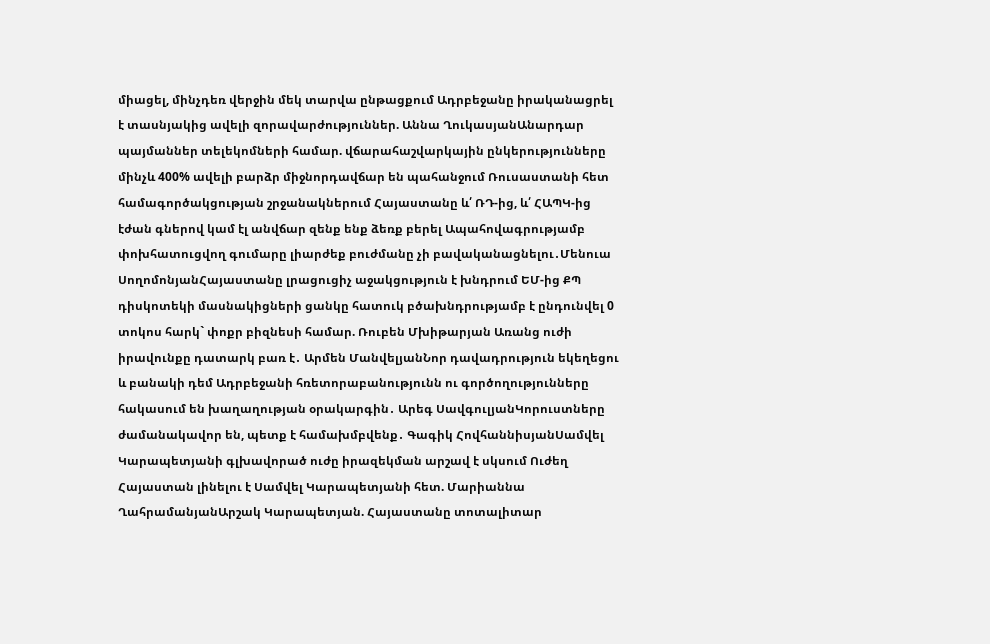միացել, մինչդեռ վերջին մեկ տարվա ընթացքում Ադրբեջանը իրականացրել է տասնյակից ավելի զորավարժություններ. Աննա ՂուկասյանԱնարդար պայմաններ տելեկոմների համար. վճարահաշվարկային ընկերությունները մինչև 400% ավելի բարձր միջնորդավճար են պահանջում Ռուսաստանի հետ համագործակցության շրջանակներում Հայաստանը և՛ ՌԴ-ից, և՛ ՀԱՊԿ-ից էժան գներով կամ էլ անվճար զենք ենք ձեռք բերել Ապահովագրությամբ փոխհատուցվող գումարը լիարժեք բուժմանը չի բավականացնելու․Մենուա ՍողոմոնյանՀայաստանը լրացուցիչ աջակցություն է խնդրում ԵՄ-ից ՔՊ դիսկոտեկի մասնակիցների ցանկը հատուկ բծախնդրությամբ է ընդունվել 0 տոկոս հարկ` փոքր բիզնեսի համար. Ռուբեն Մխիթարյան Առանց ուժի իրավունքը դատարկ բառ է․ Արմեն ՄանվելյանՆոր դավադրություն եկեղեցու և բանակի դեմ Ադրբեջանի հռետորաբանությունն ու գործողությունները հակասում են խաղաղության օրակարգին․ Արեգ ՍավգուլյանԿորուստները ժամանակավոր են, պետք է համախմբվենք․ Գագիկ ՀովհաննիսյանՍամվել Կարապետյանի գլխավորած ուժը իրազեկման արշավ է սկսում Ուժեղ Հայաստան լինելու է Սամվել Կարապետյանի հետ. Մարիաննա ՂահրամանյանԱրշակ Կարապետյան. Հայաստանը տոտալիտար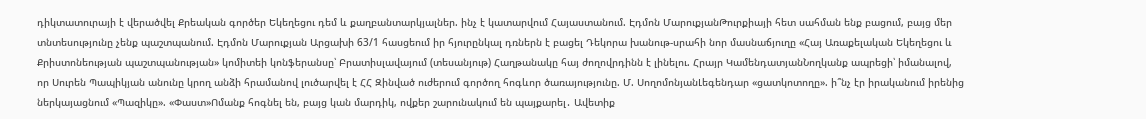դիկտատուրայի է վերածվել Քրեական գործեր Եկեղեցու դեմ և քաղբանտարկյալներ. ինչ է կատարվում Հայաստանում. Էդմոն ՄարուքյանԹուրքիայի հետ սահման ենք բացում, բայց մեր տնտեսությունը չենք պաշտպանում. Էդմոն Մարուքյան Արցախի 63/1 հասցեում իր հյուրընկալ դռներն է բացել Դեկորա խանութ-սրահի նոր մասնաճյուղը «Հայ Առաքելական Եկեղեցու և Քրիստոնեության պաշտպանության» կոմիտեի կոնֆերանսը՝ Բրատիսլավայում (տեսանյութ) Հաղթանակը հայ ժողովրդինն է լինելու. Հրայր ԿամենդատյանՆողկանք ապրեցի՝ իմանալով, որ Սուրեն Պապիկյան անունը կրող անձի հրամանով լուծարվել է ՀՀ Զինված ուժերում գործող հոգևոր ծառայությունը. Մ. ՍողոմոնյանԼեգենդար «ցատկոտողը». ի՞նչ էր իրականում իրենից ներկայացնում «Պազիկը». «Փաստ»Ոմանք հոգնել են, բայց կան մարդիկ, ովքեր շարունակում են պայքարել․ Ավետիք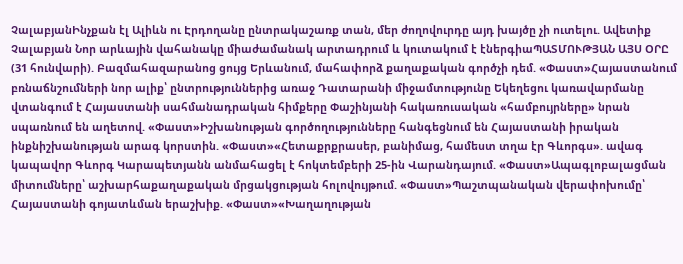ՉալաբյանԻնչքան էլ Ալիևն ու Էրդողանը ընտրակաշառք տան, մեր ժողովուրդը այդ խայծը չի ուտելու. Ավետիք Չալաբյան Նոր արևային վահանակը միաժամանակ արտադրում և կուտակում է էներգիաՊԱՏՄՈՒԹՅԱՆ ԱՅՍ ՕՐԸ (31 հունվարի). Բազմահազարանոց ցույց Երևանում, մահափորձ քաղաքական գործչի դեմ. «Փաստ»Հայաստանում բռնաճնշումների նոր ալիք՝ ընտրություններից առաջ Դատարանի միջամտությունը Եկեղեցու կառավարմանը վտանգում է Հայաստանի սահմանադրական հիմքերը Փաշինյանի հակառուսական «համբույրները» նրան սպառնում են աղետով. «Փաստ»Իշխանության գործողությունները հանգեցնում են Հայաստանի իրական ինքնիշխանության արագ կորստին. «Փաստ»«Հետաքրքրասեր, բանիմաց, համեստ տղա էր Գևորգս». ավագ կապավոր Գևորգ Կարապետյանն անմահացել է հոկտեմբերի 25-ին Վարանդայում. «Փաստ»Ապագլոբալացման միտումները՝ աշխարհաքաղաքական մրցակցության հոլովույթում. «Փաստ»Պաշտպանական վերափոխումը՝ Հայաստանի գոյատևման երաշխիք. «Փաստ»«Խաղաղության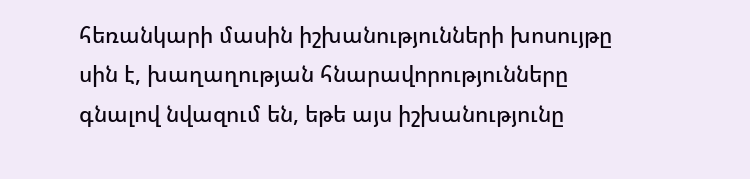հեռանկարի մասին իշխանությունների խոսույթը սին է, խաղաղության հնարավորությունները գնալով նվազում են, եթե այս իշխանությունը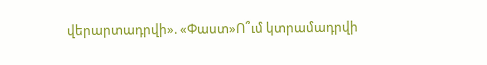վերարտադրվի». «Փաստ»Ո՞ւմ կտրամադրվի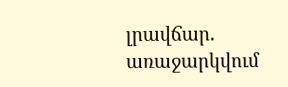լրավճար. առաջարկվում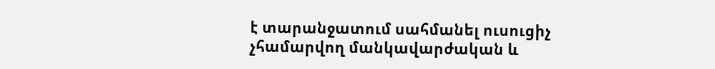է տարանջատում սահմանել ուսուցիչ չհամարվող մանկավարժական և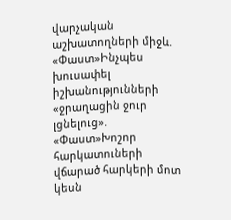վարչական աշխատողների միջև. «Փաստ»Ինչպես խուսափել իշխանությունների «ջրաղացին ջուր լցնելուց». «Փաստ»Խոշոր հարկատուների վճարած հարկերի մոտ կեսն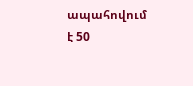ապահովում է 50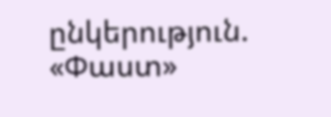ընկերություն. «Փաստ»